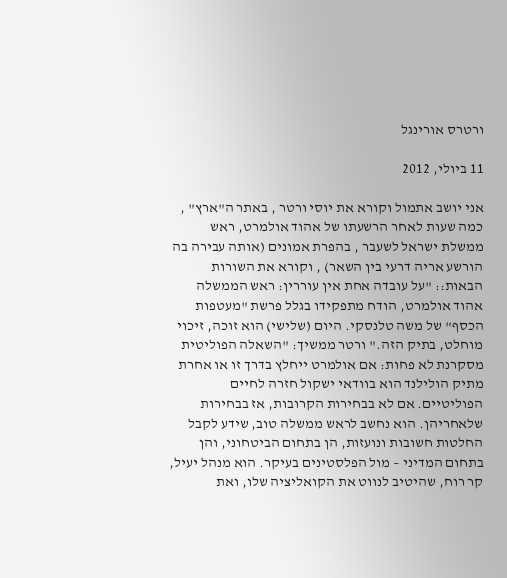ורטרס אורינגל

11 ביולי, 2012

אני יושב אתמול וקורא את יוסי ורטר , באתר ה"ארץ" , כמה שעות לאחר הרשעתו של אהוד אולמרט, ראש ממשלת ישראל לשעבר , בהפרת אמונים (אותה עבירה בה הורשע אריה דרעי בין השאר) , וקורא את השורות הבאות:: "על עובדה אחת אין עוררין: ראש הממשלה אהוד אולמרט, הודח מתפקידו בגלל פרשת "מעטפות הכסף" של משה טלנסקי. היום (שלישי) הוא זוכה, זיכוי מוחלט, בתיק הזה." ורטר ממשיך: "השאלה הפוליטית מסקרנת לא פחות: אם אולמרט ייחלץ בדרך זו או אחרת מתיק הולילנד הוא בוודאי ישקול חזרה לחיים הפוליטיים. אם לא בבחירות הקרובות, אז בבחירות שלאחריהן. הוא נחשב לראש ממשלה טוב, שידע לקבל החלטות חשובות ונועזות, הן בתחום הביטחוני, והן בתחום המדיני – מול הפלסטינים בעיקר. הוא מנהל יעיל, קר רוח, שהיטיב לנווט את הקואליציה שלו, ואת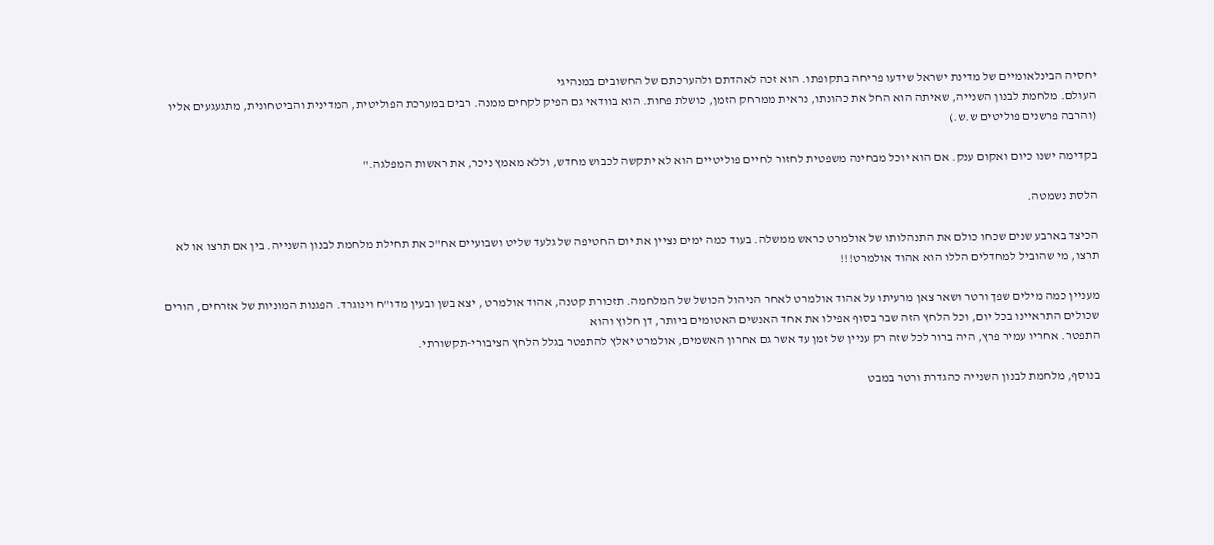יחסיה הבינלאומיים של מדינת ישראל שידעו פריחה בתקופתו. הוא זכה לאהדתם ולהערכתם של החשובים במנהיגי
העולם. מלחמת לבנון השנייה, שאיתה הוא החל את כהונתו, נראית ממרחק הזמן, כושלת פחות. הוא בוודאי גם הפיק לקחים ממנה. רבים במערכת הפוליטית, המדינית והביטחונית, מתגעגעים אליו (והרבה פרשנים פוליטים ש.ש.)

בקדימה ישנו כיום ואקום ענק. אם הוא יוכל מבחינה משפטית לחזור לחיים פוליטיים הוא לא יתקשה לכבוש מחדש, וללא מאמץ ניכר, את ראשות המפלגה."

הלסת נשמטה.

הכיצד בארבע שנים שכחו כולם את התנהלותו של אולמרט כראש ממשלה. בעוד כמה ימים נציין את יום החטיפה של גלעד שליט ושבועיים אח"כ את תחילת מלחמת לבנון השנייה. בין אם תרצו או לא תרצו, מי שהוביל למחדלים הללו הוא אהוד אולמרט!!!

מעניין כמה מילים שפך ורטר ושאר צאן מרעיתו על אהוד אולמרט לאחר הניהול הכושל של המלחמה. תזכורת קטנה, אהוד אולמרט , יצא בשן ובעין מדו"ח וינוגרד. הפגנות המוניות של אזרחים, הורים שכולים התראיינו בכל יום, וכל הלחץ הזה שבר בסוף אפילו את אחד האנשים האטומים ביותר, דן חלוץ והוא
התפטר. אחריו עמיר פרץ, היה ברור לכל שזה רק עניין של זמן עד אשר גם אחרון האשמים, אולמרט יאלץ להתפטר בגלל הלחץ הציבורי-תקשורתי.

בנוסף, מלחמת לבנון השנייה כהגדרת ורטר במבט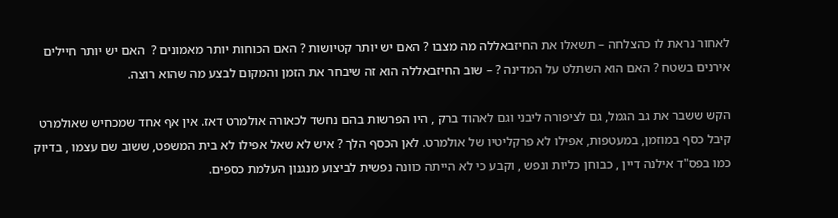לאחור נראת לו כהצלחה – תשאלו את החיזבאללה מה מצבו ? האם יש יותר קטיושות ? האם הכוחות יותר מאמונים ?  האם יש יותר חיילים אירנים בשטח ? האם הוא השתלט על המדינה ? – שוב החיזבאללה הוא זה שיבחר את הזמן והמקום לבצע מה שהוא רוצה.

הקש ששבר את גב הגמל, גם לציפורה ליבני וגם לאהוד ברק , היו הפרשות בהם נחשד לכאורה אולמרט דאז. אין אף אחד שמכחיש שאולמרט קיבל כסף במוזמן, במעטפות, אפילו לא פרקליטיו של אולמרט. לאן הכסף הלך ? איש לא שאל אפילו לא בית המשפט, ששוב שם עצמו , בדיוק כמו בפס"ד אילנה דיין , כבוחן כליות ונפש , וקבע כי לא הייתה כוונה נפשית לביצוע מנגנון העלמת כספים.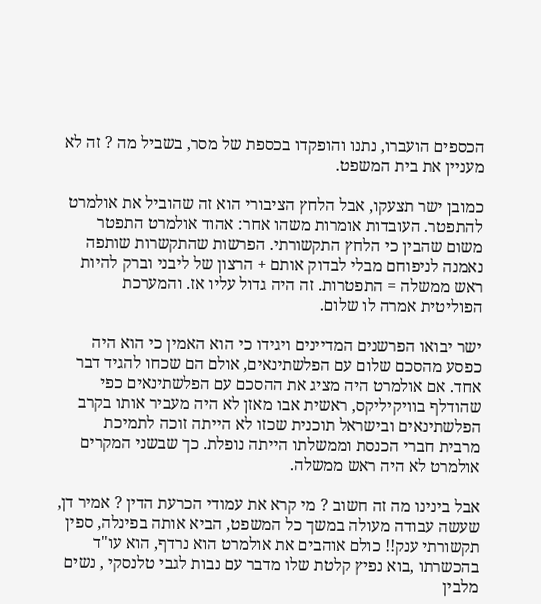הכספים הועברו, נתנו והופקדו בכספת של מסר, בשביל מה ? זה לא מעניין את בית המשפט.

כמובן ישר תצעקו, אבל הלחץ הציבורי הוא זה שהוביל את אולמרט להתפטר. העובדות אומרות משהו אחר: אהוד אולמרט התפטר משום שהבין כי הלחץ התקשורתי. הפרשות שהתקשרות שותפה נאמנה לניפוחם מבלי לבדוק אותם + הרצון של ליבני וברק להיות ראש ממשלה = התפטרות. זה היה גדול עליו אז. והמערכת הפוליטית אמרה לו שלום.

ישר יבואו הפרשנים המדיינים ויגידו כי הוא האמין כי הוא היה כפסע מהסכם שלום עם הפלשתינאים, אולם הם שכחו להגיד דבר אחד. אם אולמרט היה מציג את ההסכם עם הפלשתינאים כפי שהודלף בוויקיליקס, ראשית אבו מאזן לא היה מעביר אותו בקרב הפלשתינאים ובישראל תוכנית שכזו לא הייתה זוכה לתמיכת מרבית חברי הכנסת וממשלתו הייתה נופלת. כך שבשני המקרים אולמרט לא היה ראש ממשלה.

אבל בינינו מה זה חשוב ? מי קרא את עמודי הכרעת הדין ? אמיר דן, שעשה עבודה מעולה במשך כל המשפט, הביא אותה בפינלה, ספין תקשורתי ענק!! כולם אוהבים את אולמרט הוא נרדף, הוא עו"ד בהכשרתו ,בוא נפיץ קלטת שלו מדבר עם נבות לגבי טלנסקי , נשים מלבין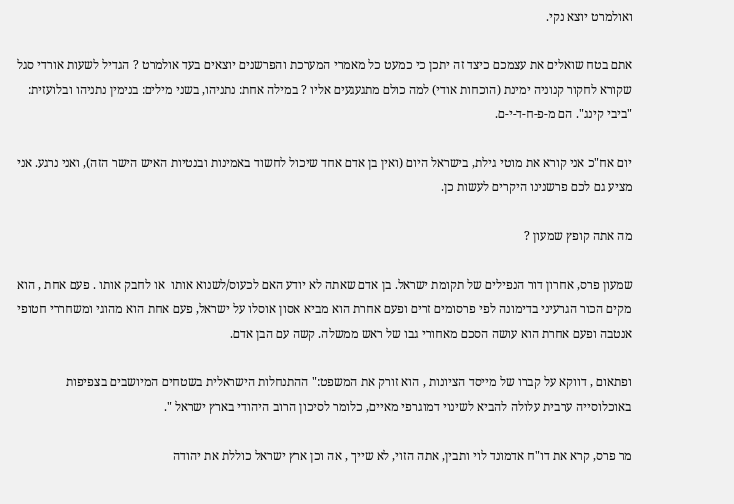ואולמרט יוצא נקי.

אתם בטח שואלים את עצמכם כיצד זה יתכן כי כמעט כל מאמרי המערכת והפרשנים יוצאים בעד אולמרט ? הגדיל לשעות אורדי סגל שקורא לחקור קנוניה ימינת (הוכחות אודי) למה כולם מתגעגעים אליו ? במילה אחת: נתניהו, בשני מילים: בנימין נתניהו ובלועזית: "ביבי קינג". הם מ-פ-ח-ד-י-ם.

יום אח"כ אני קורא את מוטי גילת, בישראל היום (ואין בן אדם אחד שיכול לחשוד באמינות ובנטיות האיש הישר הזה), ואני נרגע. אני מציע גם לכם פרשנינו היקרים לעשות כן.

מה אתה קופץ שמעון ?

שמעון פרס, אחרון דור הנפילים של תקומת ישראל. בן אדם שאתה לא יודע האם לכעוס/לשנוא אותו  או לחבק אותו . פעם אחת , הוא מקים הכור הגרעיני בדימונה לפי פרסומים זרים ופעם אחרת הוא מביא אסון אוסלו על ישראל, פעם אחת הוא מהוגי ומשחררי חטופי אנטבה ופעם אחרת הוא עושה הסכם מאחורי גבו של ראש ממשלה. קשה עם הבן אדם.

ופתאום , דווקא על קברו של מייסד הציונות , הוא זורק את המשפט:" ההתנחלות הישראלית בשטחים המיושבים בצפיפות באוכלוסייה ערבית עלולה להביא לשינוי דמוגרפי מאיים, כלומר לסיכון הרוב היהודי בארץ ישראל ".

מר פרס, קרא את דו"ח אדמונד לוי ותבין, אתה הזוי, לא שייך , אה וכן ארץ ישראל כוללת את יהודה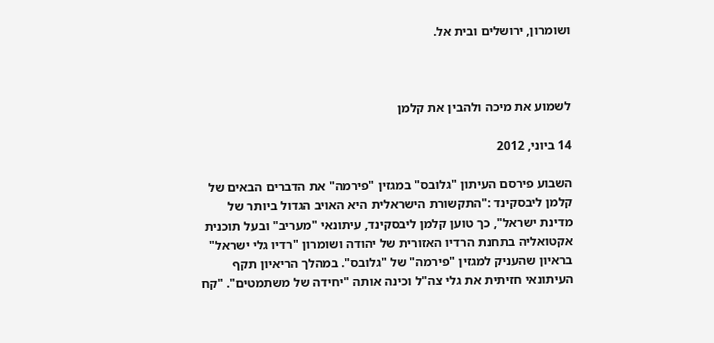ושומרון, ירושלים ובית אל.



לשמוע את מיכה ולהבין את קלמן

14 ביוני, 2012

השבוע פירסם העיתון "גלובס" במגזין "פירמה" את הדברים הבאים של קלמן ליבסקינד :"התקשורת הישראלית היא האויב הגדול ביותר של מדינת ישראל", כך טוען קלמן ליבסקינד, עיתונאי "מעריב" ובעל תוכנית אקטואליה בתחנת הרדיו האזורית של יהודה ושומרון "רדיו גלי ישראל" בראיון שהעניק למגזין "פירמה" של "גלובס". במהלך הריאיון תקף העיתונאי חזיתית את גלי צה"ל וכינה אותה "יחידה של משתמטים". "קח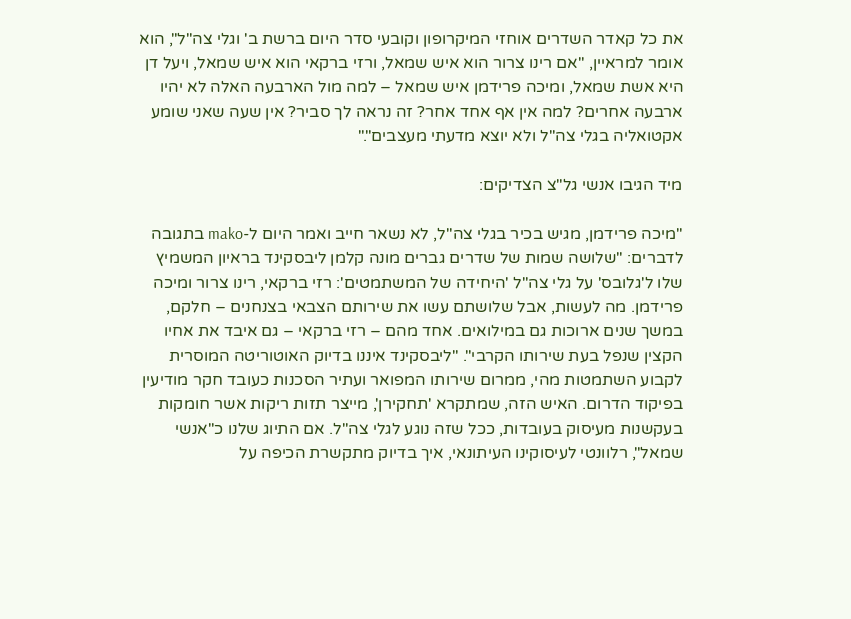את כל קאדר השדרים אוחזי המיקרופון וקובעי סדר היום ברשת ב' וגלי צה"ל", הוא אומר למראיין, "אם רינו צרור הוא איש שמאל, ורזי ברקאי הוא איש שמאל, ויעל דן היא אשת שמאל, ומיכה פרידמן איש שמאל – למה מול הארבעה האלה לא יהיו ארבעה אחרים? למה אין אף אחד אחר? זה נראה לך סביר? אין שעה שאני שומע אקטואליה בגלי צה"ל ולא יוצא מדעתי מעצבים"."

מיד הגיבו אנשי גל"צ הצדיקים:

"מיכה פרידמן, מגיש בכיר בגלי צה"ל, לא נשאר חייב ואמר היום ל-mako בתגובה לדברים: "שלושה שמות של שדרים גברים מונה קלמן ליבסקינד בראיון המשמיץ שלו ל'גלובס' על גלי צה"ל 'היחידה של המשתמטים': רזי ברקאי, רינו צרור ומיכה פרידמן. מה לעשות, אבל שלושתם עשו את שירותם הצבאי בצנחנים – חלקם, במשך שנים ארוכות גם במילואים. אחד מהם – רזי ברקאי – גם איבד את אחיו הקצין שנפל בעת שירותו הקרבי". "ליבסקינד איננו בדיוק האוטוריטה המוסרית לקבוע השתמטות מהי, ממרום שירותו המפואר ועתיר הסכנות כעובד חקר מודיעין בפיקוד הדרום. האיש הזה, שמתקרא 'תחקירן', מייצר תזות ריקות אשר חומקות בעקשנות מעיסוק בעובדות, ככל שזה נוגע לגלי צה"ל. אם התיוג שלנו כ"אנשי שמאל", רלוונטי לעיסוקינו העיתונאי, איך בדיוק מתקשרת הכיפה על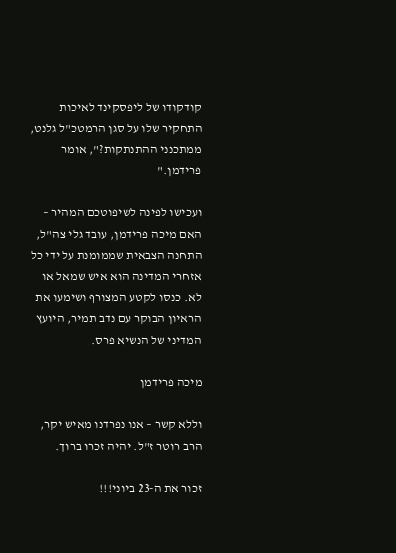קודקודו של ליפסקינד לאיכות התחקיר שלו על סגן הרמטכ"ל גלנט, ממתכנני ההתנתקות?", אומר פרידמן."

ועכישו לפינה לשיפוטכם המהיר – האם מיכה פרידמן, עובד גלי צה"ל, התחנה הצבאית שממומנת על ידי כל אזחרי המדינה הוא איש שמאל או לא. כנסו לקטע המצורף ושימעו את הראיון הבוקר עם נדב תמיר, היועץ המדיני של הנשיא פרס.

מיכה פרידמן

וללא קשר – אנו נפרדנו מאיש יקר, הרב רוטר ז"ל. יהיה זכרו ברוך.

זכור את ה-23 ביוני!!!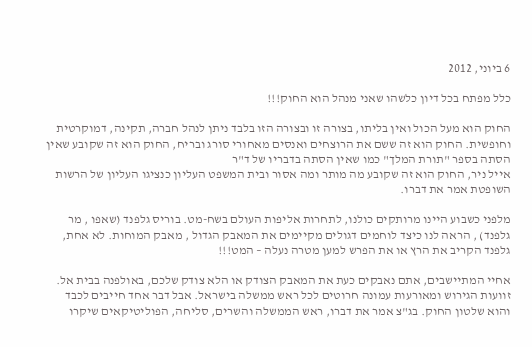6 ביוני, 2012

כלל מפתח בכל דיון כלשהו שאני מנהל הוא החוק!!!

החוק הוא מעל הכול ואין בליתו, בצורה זו ובצורה הזו בלבד ניתן לנהל חברה, תקינה, דמוקרטית וחופשית. החוק הוא זה ששם את הרוצחים ואנסים מאחורי סורג ובריח, החוק הוא זה שקובע שאין הסתה בספר "תורת המלך" כמו שאין הסתה בדבריו של ד"ר
אייל ניר, החוק הוא זה שקובע מה מותר ומה אסור ובית המשפט העליון כנציגו העליון של הרשות השופטת אמר את דברו.

מלפני כשבוע היינו מרותקים כולנו, לתחרות אליפות העולם בשח-מט. בוריס גלפנד (שאפו , מר גלפנד) , הראה לנו כיצד לוחמים דגולים מקיימים את המאבק הגדול , מאבק המוחות. לא אחת, גלפנד הקריב את הרץ או את הפרש למען מטרה נעלה – המט!!!

אחיי המתיישבים, אתם נאבקים כעת את המאבק הצודק או הלא צודק שלכם, באולפנה בבית אל. זוועות הגירוש ומאורעות עמונה חרוטים לכל ראש ממשלה בישראל. אבל דבר אחד חייבים לכבד והוא שלטון החוק. בג"צ אמר את דברו, ראש הממשלה והשרים, סליחה, הפוליטיקאים שיקרו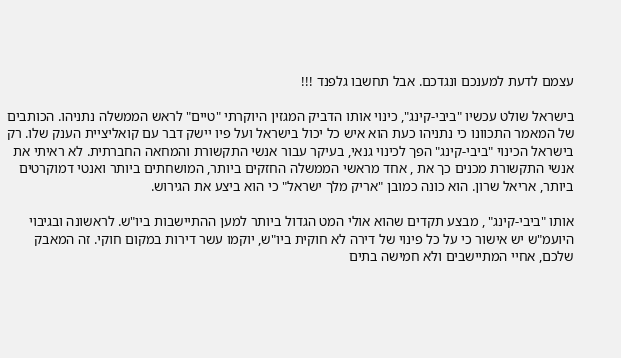עצמם לדעת למענכם ונגדכם. אבל תחשבו גלפנד !!!

בישראל שולט עכשיו "ביבי-קינג", כינוי אותו הדביק המגזין היוקרתי "טיים" לראש הממשלה נתניהו. הכותבים של המאמר התכוונו כי נתניהו כעת הוא איש כל יכול בישראל ועל פיו יישק דבר עם קואליציית הענק שלו. רק בישראל הכינוי "ביבי-קינג" הפך לכינוי גנאי, בעיקר עבור אנשי התקשורת והמחאה החברתית. לא ראיתי את אנשי התקשורת מכנים כך את , אחד מראשי הממשלה החזקים ביותר, המושחתים ביותר ואנטי דמוקרטים ביותר, אריאל שרון. הוא כונה כמובן "אריק מלך ישראל" כי הוא ביצע את הגירוש.

אותו "ביבי-קינג" , מבצע תקדים שהוא אולי המט הגדול ביותר למען ההתיישבות ביו"ש. לראשונה ובגיבוי היועמ"ש יש אישור כי על כל פינוי של דירה לא חוקית ביו"ש, יוקמו עשר דירות במקום חוקי. זה המאבק שלכם, אחיי המתיישבים ולא חמישה בתים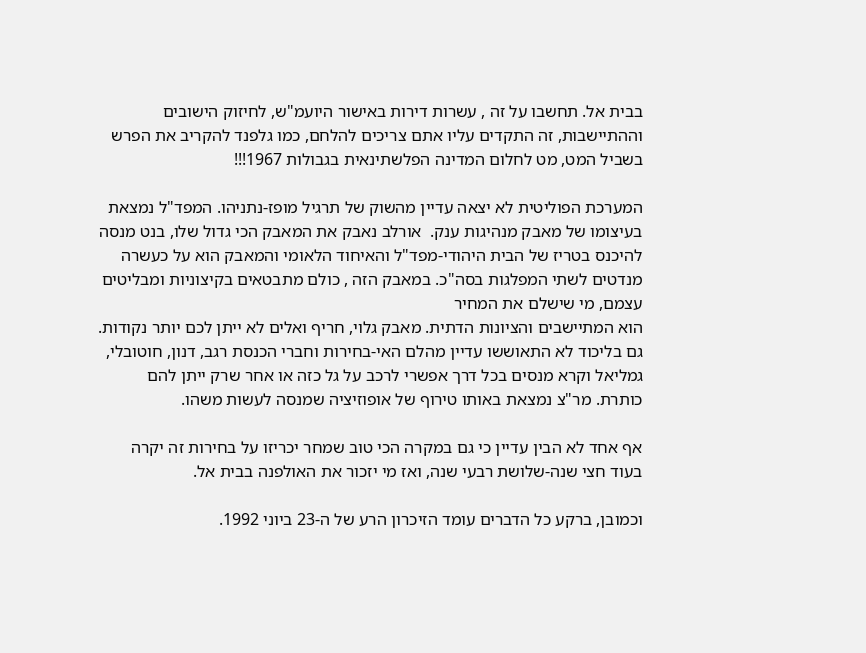בבית אל. תחשבו על זה , עשרות דירות באישור היועמ"ש, לחיזוק הישובים וההתיישבות, זה התקדים עליו אתם צריכים להלחם, כמו גלפנד להקריב את הפרש בשביל המט, מט לחלום המדינה הפלשתינאית בגבולות 1967!!!

המערכת הפוליטית לא יצאה עדיין מהשוק של תרגיל מופז-נתניהו. המפד"ל נמצאת בעיצומו של מאבק מנהיגות ענק.  אורלב נאבק את המאבק הכי גדול שלו, בנט מנסה להיכנס בטריז של הבית היהודי-מפד"ל והאיחוד הלאומי והמאבק הוא על כעשרה מנדטים לשתי המפלגות בסה"כ. במאבק הזה , כולם מתבטאים בקיצוניות ומבליטים עצמם, מי שישלם את המחיר
הוא המתיישבים והציונות הדתית. מאבק גלוי, חריף ואלים לא ייתן לכם יותר נקודות. גם בליכוד לא התאוששו עדיין מהלם האי-בחירות וחברי הכנסת רגב, דנון, חוטובלי, גמליאל וקרא מנסים בכל דרך אפשרי לרכב על גל כזה או אחר שרק ייתן להם כותרת. מר"צ נמצאת באותו טירוף של אופוזיציה שמנסה לעשות משהו.

אף אחד לא הבין עדיין כי גם במקרה הכי טוב שמחר יכריזו על בחירות זה יקרה בעוד חצי שנה-שלושת רבעי שנה, ואז מי יזכור את האולפנה בבית אל.

וכמובן, ברקע כל הדברים עומד הזיכרון הרע של ה-23 ביוני 1992.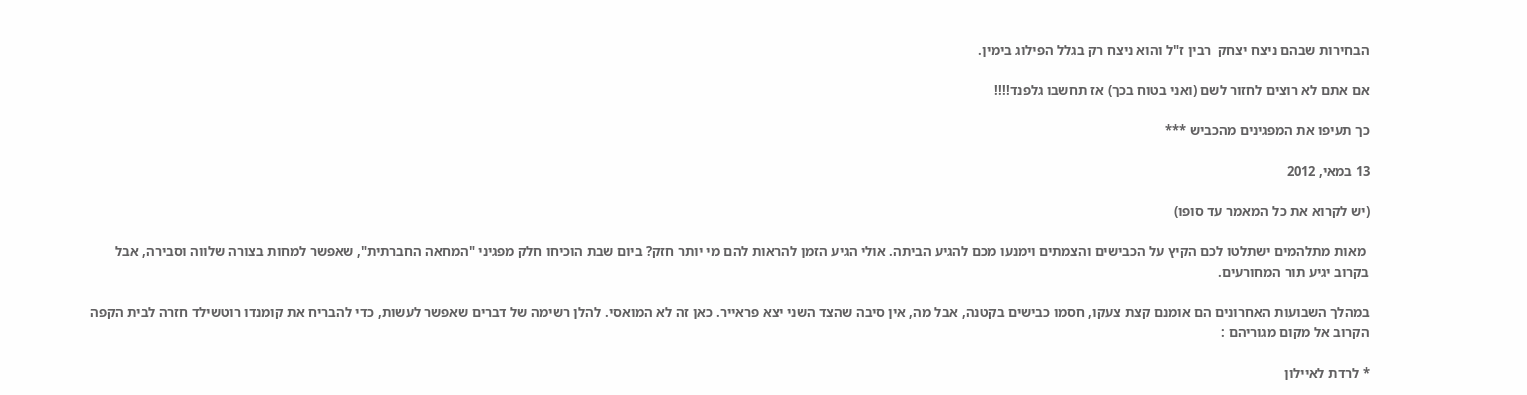הבחירות שבהם ניצח יצחק  רבין ז"ל והוא ניצח רק בגלל הפילוג בימין.

אם אתם לא רוצים לחזור לשם (ואני בטוח בכך) אז תחשבו גלפנד!!!!

כך תעיפו את המפגינים מהכביש ***

13 במאי, 2012

(יש לקרוא את כל המאמר עד סופו)

 מאות מתלהמים ישתלטו לכם הקיץ על הכבישים והצמתים וימנעו מכם להגיע הביתה. אולי הגיע הזמן להראות להם מי יותר חזק? ביום שבת הוכיחו חלק מפגיני "המחאה החברתית", שאפשר למחות בצורה שלווה וסבירה, אבל בקרוב יגיע תור המחורעים.

במהלך השבועות האחרונים הם אומנם קצת צעקו, חסמו כבישים בקטנה, אבל מה, אין סיבה שהצד השני יצא פראייר. כאן זה לא המואסי. להלן רשימה של דברים שאפשר לעשות, כדי להבריח את קומנדו רוטשילד חזרה לבית הקפה הקרוב אל מקום מגוריהם :

* לרדת לאיילון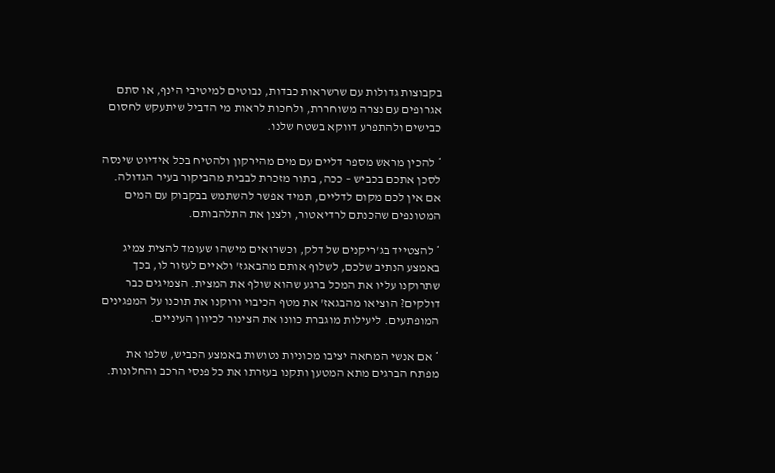בקבוצות גדולות עם שרשראות כבדות, נבוטים למיטיבי הינף, או סתם אגרופים עם נצרה משוחררת, ולחכות לראות מי הדביל שיתעקש לחסום כבישים ולהתפרע דווקא בשטח שלנו.

* להכין מראש מספר דליים עם מים מהירקון ולהטיח בכל אידיוט שינסה לסכן אתכם בכביש – ככה, בתור מזכרת לבבית מהביקור בעיר הגדולה. אם אין לכם מקום לדליים, תמיד אפשר להשתמש בבקבוק עם המים המטונפים שהכנתם לרדיאטור, ולצנן את התלהבותם.

* להצטייד בג'ריקנים של דלק, וכשרואים מישהו שעומד להצית צמיג באמצע הנתיב שלכם, לשלוף אותם מהבאגז' ולאיים לעזור לו, בכך שתרוקנו עליו את המכל ברגע שהוא שולף את המצית. הצמיגים כבר דולקים? הוציאו מהבגאז' את מטף הכיבוי ורוקנו את תוכנו על המפגינים המופתעים. ליעילות מוגברת כוונו את הצינור לכיוון העיניים.

* אם אנשי המחאה יציבו מכוניות נטושות באמצע הכביש, שלפו את מפתח הברגים מתא המטען ותקנו בעזרתו את כל פנסי הרכב והחלונות.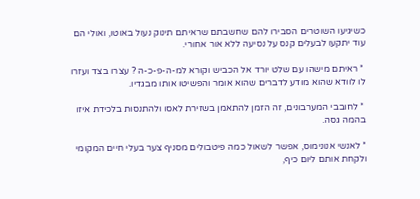כשיגיעו השוטרים הסבירו להם שחשבתם שראיתם תינוק נעול באוטו, ואולי הם עוד יתקעו לבעלים קנס על נסיעה ללא אור אחורי.

 * ראיתם מישהו עם שלט יורד אל הכביש וקורא למ-ה-פ-כ-ה ? עצרו בצד ועזרו לו לוודא שהוא מודע לדברים שהוא אומר והפשיטו אותו מבגדיו.

 * לחובבי המערבונים, זה הזמן להתאמן בשזירת לאסו ולהתנסות בלכידת איזו בהמה גסה.

* לאנשי אנונימוס, אפשר לשאול כמה פיטבולים מסניף צער בעלי חיים המקומי ולקחת אותם ליום כיף,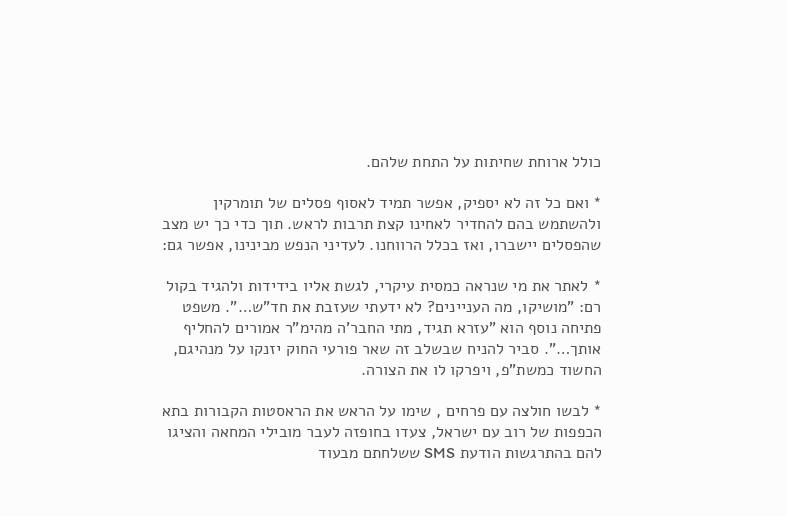כולל ארוחת שחיתות על התחת שלהם.

* ואם כל זה לא יספיק, אפשר תמיד לאסוף פסלים של תומרקין ולהשתמש בהם להחדיר לאחינו קצת תרבות לראש. תוך כדי כך יש מצב שהפסלים יישברו, ואז בכלל הרווחנו. לעדיני הנפש מבינינו, אפשר גם:

* לאתר את מי שנראה כמסית עיקרי, לגשת אליו בידידות ולהגיד בקול רם: "מושיקו, מה העניינים? לא ידעתי שעזבת את חד"ש…". משפט פתיחה נוסף הוא "עזרא תגיד, מתי החבר'ה מהימ"ר אמורים להחליף אותך…". סביר להניח שבשלב זה שאר פורעי החוק יזנקו על מנהיגם, החשוד כמשת"פ, ויפרקו לו את הצורה.

* לבשו חולצה עם פרחים , שימו על הראש את הראסטות הקבורות בתא הכפפות של רוב עם ישראל, צעדו בחופזה לעבר מובילי המחאה והציגו להם בהתרגשות הודעת SMS ששלחתם מבעוד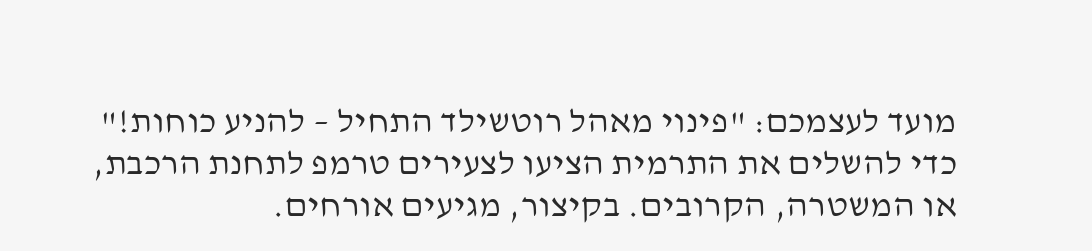מועד לעצמכם: "פינוי מאהל רוטשילד התחיל – להניע כוחות!" כדי להשלים את התרמית הציעו לצעירים טרמפ לתחנת הרכבת, או המשטרה, הקרובים. בקיצור, מגיעים אורחים.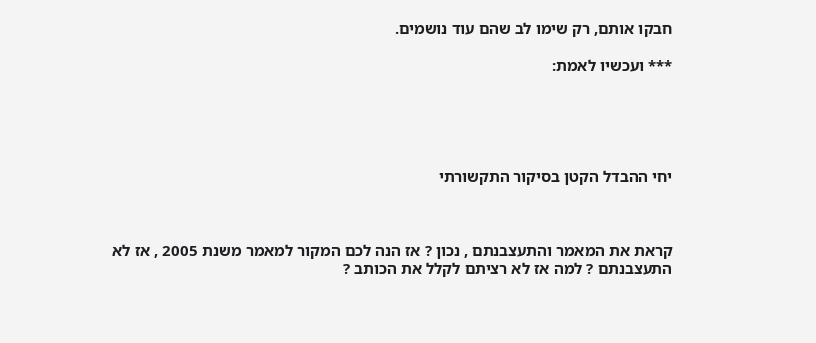חבקו אותם, רק שימו לב שהם עוד נושמים.

*** ועכשיו לאמת:





יחי ההבדל הקטן בסיקור התקשורתי



קראת את המאמר והתעצבנתם , נכון ? אז הנה לכם המקור למאמר משנת 2005 , אז לא התעצבנתם ? למה אז לא רציתם לקלל את הכותב ?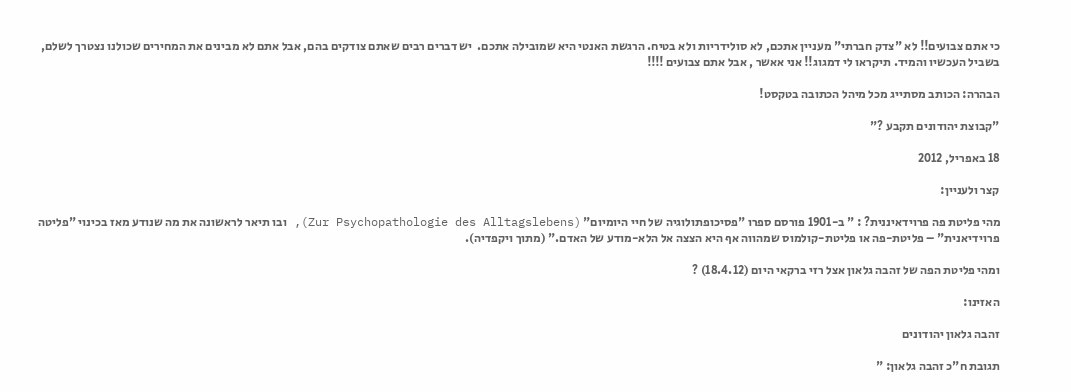כי אתם צבועים!! לא "צדק חברתי" מעניין אתכם, לא סולידריות ולא בטיח. הרגשת האנטי היא שמובילה אתכם.  יש דברים רבים שאתם צודקים בהם, אבל אתם לא מבינים את המחירים שכולנו נצטרך לשלם, בשביל העכשיו והמיד. תיקראו לי דמגוג!! אני אאשר , אבל אתם צבועים !!!!

הבהרה: הכותב מסתייג מכל מיהל הכתובה בטקסט!

"קבוצת יהודונים תקבע ?"

18 באפריל, 2012

קצר ולעניין:

מהי פליטת פה פרוידאיננית? : " ב-1901 פורסם ספרו "פסיכופתולוגיה של חיי היומיום" (Zur Psychopathologie des Alltagslebens), ובו תיאר לראשונה את מה שנודע מאז בכינוי "פליטה פרוידיאנית" – פליטת-פה או פליטת-קולמוס שמהווה אף היא הצצה אל הלא-מודע של האדם." (מתוך ויקפדיה).

ומהי פליטת הפה של זהבה גלאון אצל רזי ברקאי היום (18.4.12) ?

האזינו:

זהבה גלאון יהודונים

תגובת ח"כ זהבה גלאון: "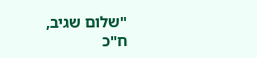"שלום שגיב,
ח"כ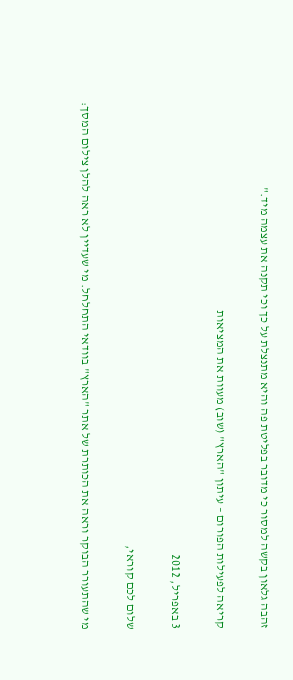זהבה גלאון בקשה למסור כי מדובר בפליטת פה והיא מתנצלת על כך וכי תקנה את עצמה מיד."

קריאה לפעילות הפורום – עיתון "הארץ" (שוב) מעוות את המציאות

3 באפריל, 2012

שלום לכם קוראי,

מי שהתעורר הבוקר וראה את הכותרת של אתר "הארץ" בוודאי התחלחל. מי שעדיין לא ראה להלן צילום המסך: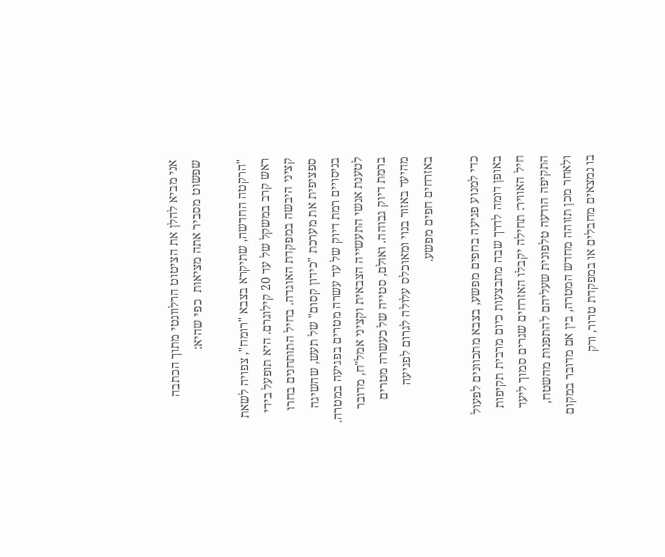אני מביא להלן את הציטוט הרלוונטי מתוך הכתבה שפשוט מסביר אתה מציאות  כפי שהיא:

"הרקטה החדשה, שתיקרא בצבא "רומח", צפויה לשאת ראש קרב במשקל של עד 20 קילוגרם. היא תופעל בידי קציני היבשה במפקדת האוגדה. בחיל התותחנים בחרו ספציפית את מערכת "כידון קסום" של תעש, שהשיגה בניסויים רמת דיוק של עד עשרה מטרים בפגיעה במטרה. לטענת אנשי התעשייה הצבאית וקציני אמל"ח, מדובר ברמת דיוק גבוהה. ואולם, סטייה של כעשרה מטרים מהיעד באזור בנוי ומאוכלס עלולה לגרום לפגיעה באזרחים חפים מפשע.

כדי למנוע פגיעה בחפים מפשע, בצבא מתכוונים לפעול באופן דומה לדרך שבה מתבצעות כיום מרבית תקיפות חיל האוויר: תחילה יקבלו האזרחים שגרים סמוך ליעד התקיפה הודעה טלפונית שעליהם להתפנות מהשטח, ולאחר מכן תזוהה מחדש המטרה, בין אם מדובר במקום בו נמצאים מחבלים או במפקדת טרור, ורק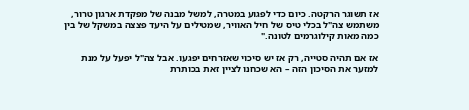אז תשוגר הרקטה. כיום כדי לפגוע במטרה, למשל מבנה של מפקדת ארגון טרור, משתמש צה"ל בכלי טיס של חיל האוויר, שמטילים על היעד פצצה במשקל של בין כמה מאות קילוגרמים לטונה."

אז אם תהיה סטייה, רק אז יש סיכוי שאזרחים יפגעו. אבל צה"ל יפעל על מנת למזער את הסיכון הזה – הא שכחנו לציין זאת בכותרת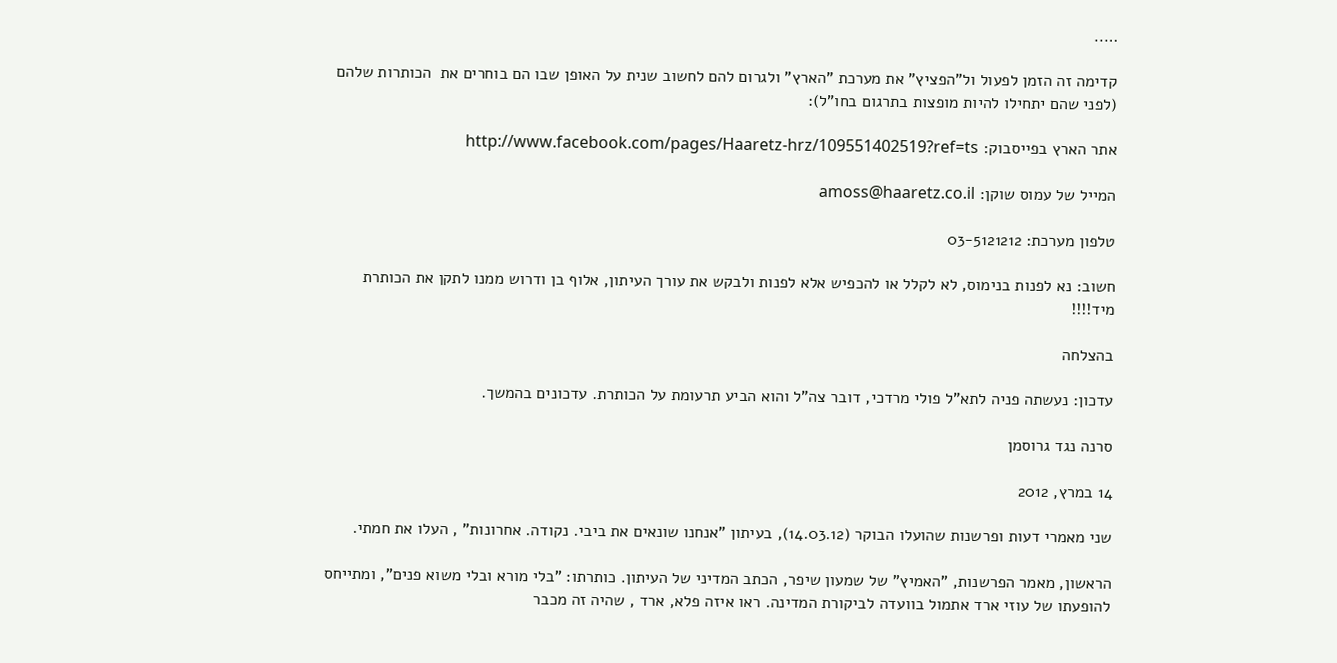…..

קדימה זה הזמן לפעול ול"הפציץ" את מערכת "הארץ" ולגרום להם לחשוב שנית על האופן שבו הם בוחרים את  הכותרות שלהם (לפני שהם יתחילו להיות מופצות בתרגום בחו"ל):

אתר הארץ בפייסבוק: http://www.facebook.com/pages/Haaretz-hrz/109551402519?ref=ts

המייל של עמוס שוקן: amoss@haaretz.co.il

טלפון מערכת: 03-5121212

חשוב: נא לפנות בנימוס, לא לקלל או להכפיש אלא לפנות ולבקש את עורך העיתון, אלוף בן ודרוש ממנו לתקן את הכותרת מיד!!!!

בהצלחה

עדכון: נעשתה פניה לתא"ל פולי מרדכי, דובר צה"ל והוא הביע תרעומת על הכותרת. עדכונים בהמשך.

סרנה נגד גרוסמן

14 במרץ, 2012

שני מאמרי דעות ופרשנות שהועלו הבוקר (14.03.12), בעיתון "אנחנו שונאים את ביבי. נקודה. אחרונות" , העלו את חמתי.

הראשון, מאמר הפרשנות, "האמיץ" של שמעון שיפר, הכתב המדיני של העיתון. כותרתו: "בלי מורא ובלי משוא פנים", ומתייחס להופעתו של עוזי ארד אתמול בוועדה לביקורת המדינה. ראו איזה פלא, ארד , שהיה זה מכבר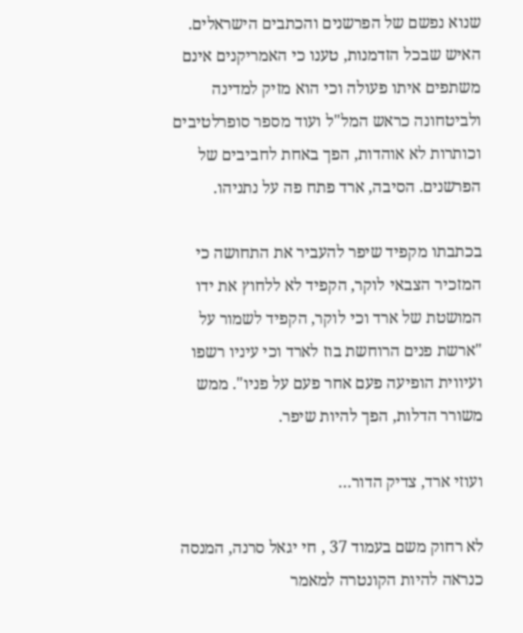שנוא נפשם של הפרשנים והכתבים הישראלים. האיש שבכל הזדמנות, טענו כי האמריקנים אינם משתפים איתו פעולה וכי הוא מזיק למדינה ולביטחונה כראש המל"ל ועוד מספר סופרלטיבים וכותרות לא אוהדות, הפך באחת לחביבים של הפרשנים. הסיבה, ארד פתח פה על נתניהו.

בכתבתו מקפיד שיפר להעביר את התחושה כי המזכיר הצבאי לוקר, הקפיד לא ללחוץ את ידו המושטת של ארד וכי לוקר, הקפיד לשמור על "ארשת פנים הרוחשת בוז לארד וכי עיניו רשפו ועיווית הופיעה פעם אחר פעם על פניו". ממש משורר הדלות, הפך להיות שיפר.

ועוזי ארד, צדיק הדור…

לא רחוק משם בעמוד 37 , חי יגאל סרנה, המנסה כנראה להיות הקונטרה למאמר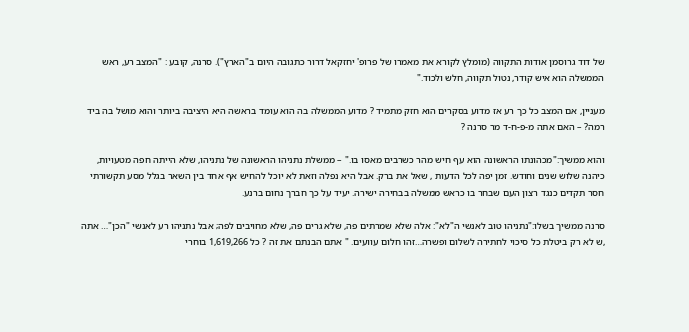של דוד גרוסמן אודות התקווה (מומלץ לקורא את מאמרו של פרופ' יחזקאל דרור כתגובה היום ב"הארץ"). סרנה, קובע : "המצב רע, ראש הממשלה הוא איש קודר, נטול תקווה, חלש ולכוד."

מעניין, אם המצב כל כך רע אז מדוע בסקרים הוא חזק מתמיד ? מדוע הממשלה בה הוא עומד בראשה היא היציבה ביותר והוא מושל בה ביד רמה? – האם אתה מ-פ-ח-ד מר סרנה ?

והוא ממשיך:"מכהונתו הראשונה הוא עף חיש מהר כשרבים מאסו בו." – ממשלת נתניהו הראשונה של נתניהו, שלא הייתה חפה מטעויות, כיהנה שלוש שנים וחודש. זמן יפה לכל הדעות , שאל את ברק. אבל היא נפלה וזאת לא יוכל להחיש אף אחד בין השאר בגלל מסע תקשורתי חסר תקדים כנגד רצון העם שבחר בו כראש ממשלה בבחירה ישירה. יעיד על כך חברך נחום ברנע.

סרנה ממשיך בשלו:"נתניהו טוב לאנשי ה"לא": אלה שלא שמרתים פה, שלא גרים פה, שלא מחויבים לפה; אבל נתניהו רע לאנשי "הכן"… אתה ,ש לא רק ביטלת כל סיכוי לחתירה לשלום ופשרה…זהו חלום עוועים. " אתם הבנתם את זה ? כל 1,619,266 בוחרי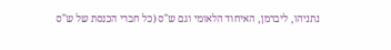נתניהו, ליברמן, האיחוד הלאומי וגם ש"ס (כל חברי הכנסת של ש"ס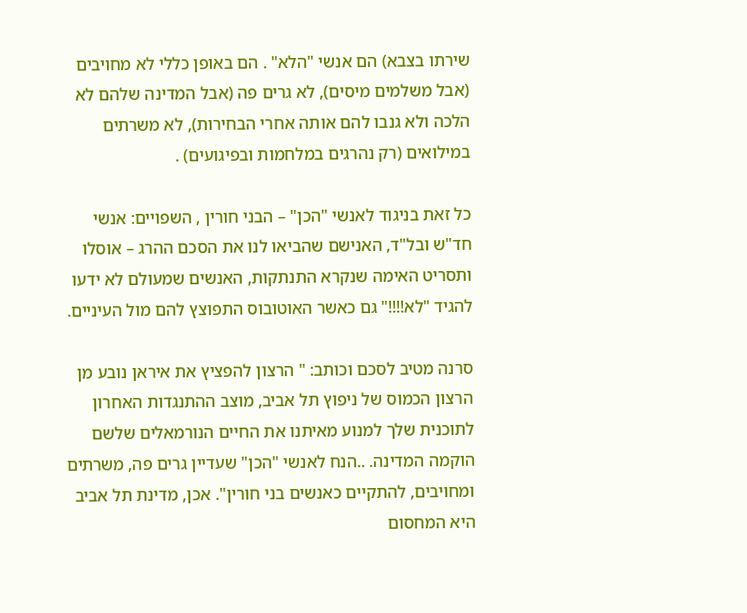שירתו בצבא) הם אנשי "הלא" . הם באופן כללי לא מחויבים (אבל משלמים מיסים), לא גרים פה (אבל המדינה שלהם לא הלכה ולא גנבו להם אותה אחרי הבחירות), לא משרתים במילואים (רק נהרגים במלחמות ובפיגועים) .

כל זאת בניגוד לאנשי "הכן" – הבני חורין , השפויים: אנשי חד"ש ובל"ד, האנישם שהביאו לנו את הסכם ההרג – אוסלו ותסריט האימה שנקרא התנתקות, האנשים שמעולם לא ידעו להגיד "לא!!!!" גם כאשר האוטובוס התפוצץ להם מול העיניים.

סרנה מטיב לסכם וכותב: " הרצון להפציץ את איראן נובע מן הרצון הכמוס של ניפוץ תל אביב, מוצב ההתנגדות האחרון לתוכנית שלך למנוע מאיתנו את החיים הנורמאלים שלשם הוקמה המדינה. ..הנח לאנשי "הכן" שעדיין גרים פה, משרתים ומחויבים, להתקיים כאנשים בני חורין". אכן, מדינת תל אביב היא המחסום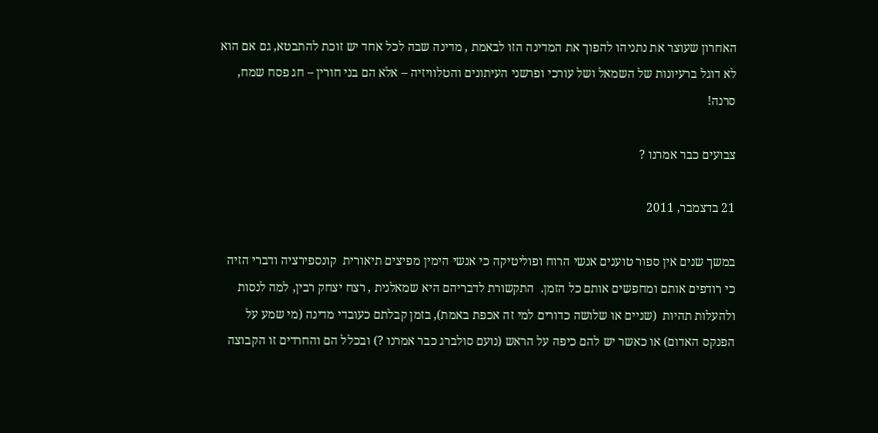האחרון שעוצר את נתניהו להפוך את המדינה הזו לבאמת , מדינה שבה לכל אחד יש זוכת להתבטא, גם אם הוא לא דוגל ברעיונות של השמאל ושל עורכי ופרשני העיתונים והטלוויזיה – אלא הם בני חורין – חג פסח שמח, סרנה!

צבועים כבר אמרנו ?

21 בדצמבר, 2011

במשך שנים אין ספור טוענים אנשי הרוח ופוליטיקה כי אנשי הימין מפיצים תיאורית  קונספירציה ודברי הזיה כי רודפים אותם ומחפשים אותם כל הזמן.  התקשורת לדבריהם היא שמאלנית , רצח יצחק רבין, למה לנסות ולהעלות תהיות  (שניים או שלושה כדורים למי זה אכפת באמת), בזמן קבלתם כעובדי מדינה (מי שמע על הפנקס האדום) או כאשר יש להם כיפה על הראש (נועם סולברג כבר אמרנו ?) ובכלל הם והחרדים זו הקבוצה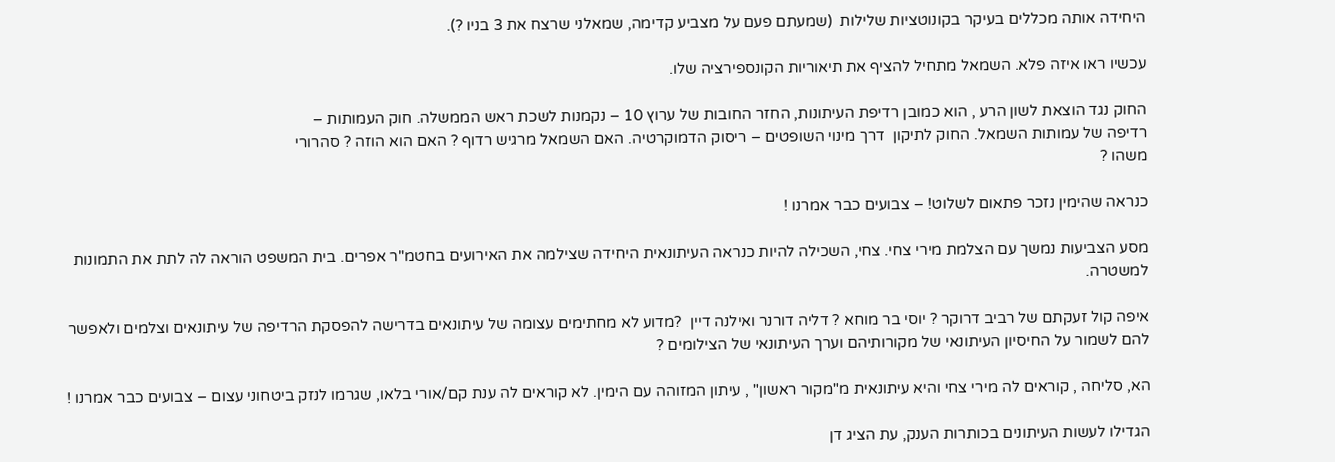היחידה אותה מכללים בעיקר בקונוטציות שלילות  (שמעתם פעם על מצביע קדימה, שמאלני שרצח את 3 בניו ?).

עכשיו ראו איזה פלא. השמאל מתחיל להציף את תיאוריות הקונספירציה שלו.

החוק נגד הוצאת לשון הרע , הוא כמובן רדיפת העיתונות, החזר החובות של ערוץ 10 – נקמנות לשכת ראש הממשלה. חוק העמותות –
רדיפה של עמותות השמאל. החוק לתיקון  דרך מינוי השופטים – ריסוק הדמוקרטיה. האם השמאל מרגיש רדוף ? האם הוא הוזה ? סהרורי
משהו ?

כנראה שהימין נזכר פתאום לשלוט! – צבועים כבר אמרנו !

מסע הצביעות נמשך עם הצלמת מירי צחי. צחי, השכילה להיות כנראה העיתונאית היחידה שצילמה את האירועים בחטמ"ר אפרים. בית המשפט הוראה לה לתת את התמונות למשטרה.

איפה קול זעקתם של רביב דרוקר ? יוסי בר מוחא ? דליה דורנר ואילנה דיין  ?מדוע לא מחתימים עצומה של עיתונאים בדרישה להפסקת הרדיפה של עיתונאים וצלמים ולאפשר להם לשמור על החיסיון העיתונאי של מקורותיהם וערך העיתונאי של הצילומים ?

הא, סליחה , קוראים לה מירי צחי והיא עיתונאית מ"מקור ראשון" , עיתון המזוהה עם הימין. לא קוראים לה ענת קם/אורי בלאו, שגרמו לנזק ביטחוני עצום – צבועים כבר אמרנו !

הגדילו לעשות העיתונים בכותרות הענק, עת הציג דן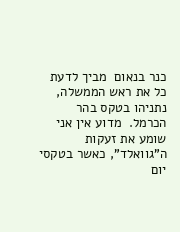כנר בנאום  מביך לדעת כל את ראש הממשלה, נתניהו בטקס בהר הכרמל.  מדוע אין אני שומע את זעקות ה"גוואלד", כאשר בטקסי יום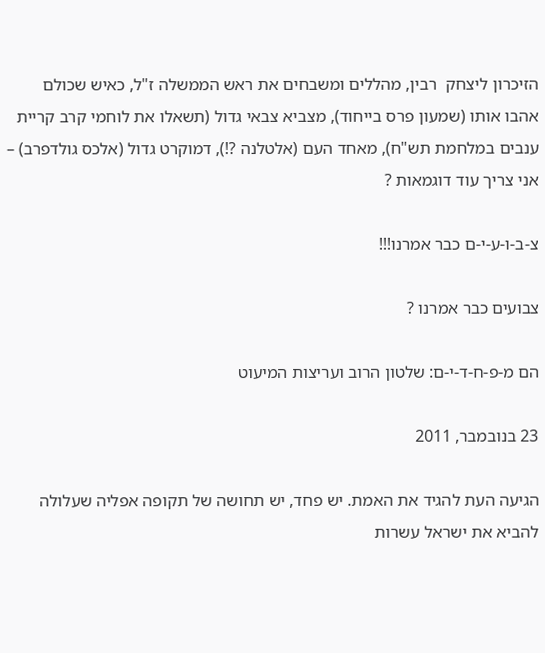הזיכרון ליצחק  רבין, מהללים ומשבחים את ראש הממשלה ז"ל, כאיש שכולם אהבו אותו (שמעון פרס בייחוד), מצביא צבאי גדול (תשאלו את לוחמי קרב קריית ענבים במלחמת תש"ח), מאחד העם (אלטלנה ?!), דמוקרט גדול (אלכס גולדפרב) – אני צריך עוד דוגמאות ?

צ-ב-ו-ע-י-ם כבר אמרנו!!!

צבועים כבר אמרנו ?

הם מ-פ-ח-ד-י-ם: שלטון הרוב ועריצות המיעוט

23 בנובמבר, 2011

הגיעה העת להגיד את האמת. יש פחד, יש תחושה של תקופה אפליה שעלולה להביא את ישראל עשרות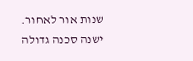שנות אור לאחור. ישנה סכנה גדולה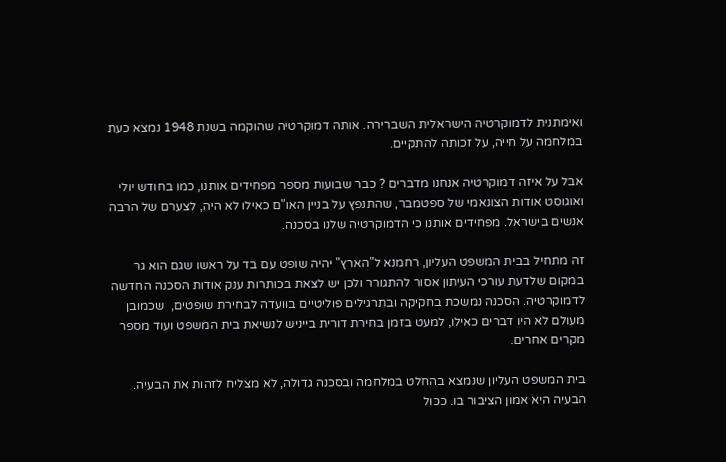ואימתנית לדמוקרטיה הישראלית השברירה. אותה דמוקרטיה שהוקמה בשנת 1948 נמצא כעת במלחמה על חייה, על זכותה להתקיים.

אבל על איזה דמוקרטיה אנחנו מדברים ? כבר שבועות מספר מפחידים אותנו, כמו בחודש יולי ואוגוסט אודות הצונאמי של ספטמבר, שהתנפץ על בניין האו"ם כאילו לא היה, לצערם של הרבה אנשים בישראל. מפחידים אותנו כי הדמוקרטיה שלנו בסכנה.

זה מתחיל בבית המשפט העליון, רחמנא ל"הארץ" יהיה שופט עם בד על ראשו שגם הוא גר במקום שלדעת עורכי העיתון אסור להתגורר ולכן יש לצאת בכותרות ענק אודות הסכנה החדשה לדמוקרטיה. הסכנה נמשכת בחקיקה ובתרגילים פוליטיים בוועדה לבחירת שופטים,  שכמובן מעולם לא היו דברים כאילו, למעט בזמן בחירת דורית בייניש לנשיאת בית המשפט ועוד מספר מקרים אחרים.

בית המשפט העליון שנמצא בהחלט במלחמה ובסכנה גדולה, לא מצליח לזהות את הבעיה. הבעיה היא אמון הציבור בו. ככול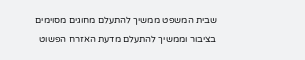שבית המשפט ממשיך להתעלם מחוגים מסוימים בציבור וממשיך להתעלם מדעת האזרח הפשוט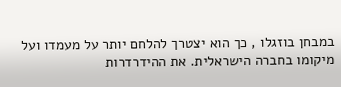במבחן בוזגלו , כך הוא יצטרך להלחם יותר על מעמדו ועל מיקומו בחברה הישראלית. את ההידרדרות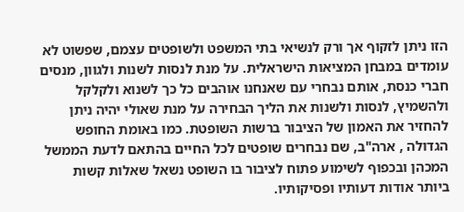הזו ניתן לזקוף אך ורק לנשיאי בתי המשפט ולשופטים עצמם, שפשוט לא עומדים במבחן המציאות הישראלית. על מנת לנסות לשנות ולגוון, מנסים חברי כנסת, אותם נבחרי עם שאנחנו אוהבים כל כך לשנוא ולקלקל ולהשמיץ, לנסות ולשנות את הליך הבחירה על מנת שאולי יהיה ניתן להחזיר את האמון של הציבור ברשות השופטת. כמו באומת החופש הגדולה , ארה"ב, שם נבחרים שופטים לכל החיים בהתאם לדעת הממשל המכהן ובכפוף לשימוע פתוח לציבור בו השופט נשאל שאלות קשות ביותר אודות דעותיו ופסיקותיו.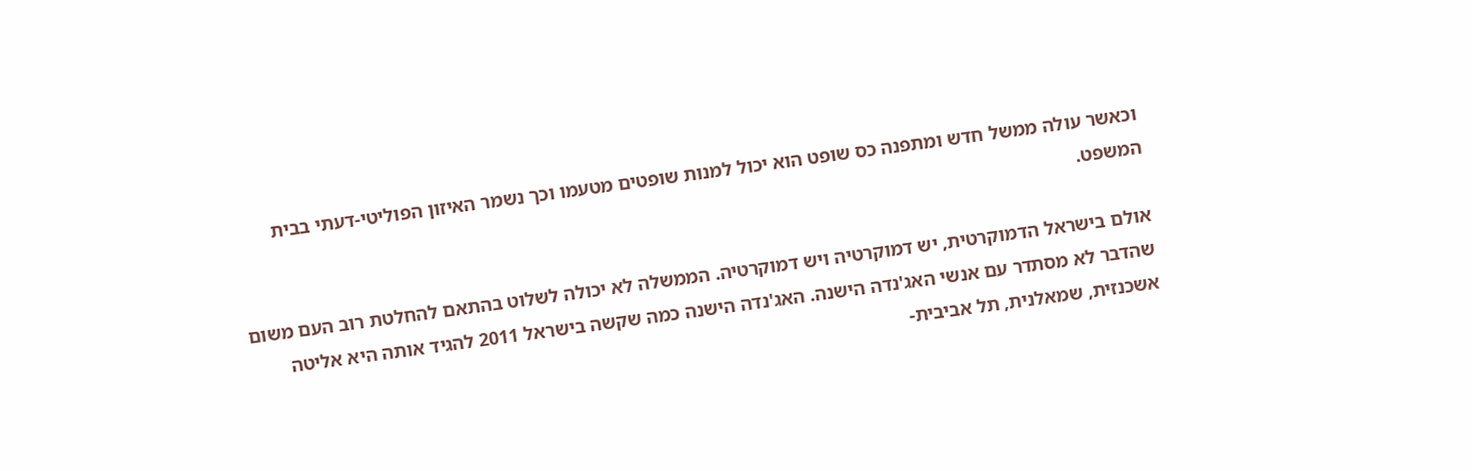וכאשר עולה ממשל חדש ומתפנה כס שופט הוא יכול למנות שופטים מטעמו וכך נשמר האיזון הפוליטי-דעתי בבית המשפט.

אולם בישראל הדמוקרטית, יש דמוקרטיה ויש דמוקרטיה. הממשלה לא יכולה לשלוט בהתאם להחלטת רוב העם משום שהדבר לא מסתדר עם אנשי האג'נדה הישנה. האג'נדה הישנה כמה שקשה בישראל 2011 להגיד אותה היא אליטה אשכנזית, שמאלנית, תל אביבית-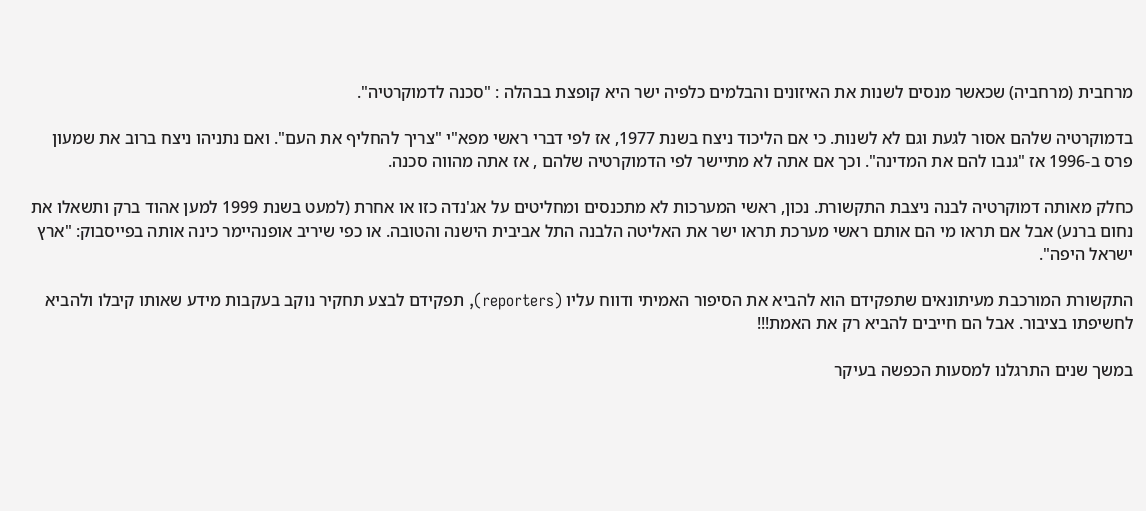מרחבית (מרחביה) שכאשר מנסים לשנות את האיזונים והבלמים כלפיה ישר היא קופצת בבהלה : "סכנה לדמוקרטיה".

בדמוקרטיה שלהם אסור לגעת וגם לא לשנות. כי אם הליכוד ניצח בשנת 1977, אז לפי דברי ראשי מפא"י "צריך להחליף את העם". ואם נתניהו ניצח ברוב את שמעון פרס ב-1996 אז "גנבו להם את המדינה". וכך אם אתה לא מתיישר לפי הדמוקרטיה שלהם , אז אתה מהווה סכנה.

כחלק מאותה דמוקרטיה לבנה ניצבת התקשורת. נכון, ראשי המערכות לא מתכנסים ומחליטים על אג'נדה כזו או אחרת (למעט בשנת 1999 למען אהוד ברק ותשאלו את נחום ברנע) אבל אם תראו מי הם אותם ראשי מערכת תראו ישר את האליטה הלבנה התל אביבית הישנה והטובה. או כפי שיריב אופנהיימר כינה אותה בפייסבוק: "ארץ ישראל היפה".

התקשורת המורכבת מעיתונאים שתפקידם הוא להביא את הסיפור האמיתי ודווח עליו (reporters), תפקידם לבצע תחקיר נוקב בעקבות מידע שאותו קיבלו ולהביא לחשיפתו בציבור. אבל הם חייבים להביא רק את האמת!!!

במשך שנים התרגלנו למסעות הכפשה בעיקר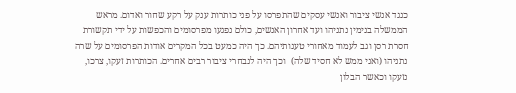כנגד אנשי ציבור ואנשי עסקים שהתפרסו על פני כותרות ענק על רקע שחור ואדום. מראש הממשלה בנימין נתניהו ועד אחרון האנשים, כולם נפגעו מפרסומים והכפשות על ידי תקשורת חסרת רסן וגב לעמוד מאחורי טענותיהם. כך היה כמעט בכל המקרים אודות הפרסומים על שרה נתניהו (ואני ממש לא חסיד שלה)  וכך היה לנבחרי ציבור רבים אחרים. הכותרות זעקו, צרכו, נזעקו וכאשר הבלון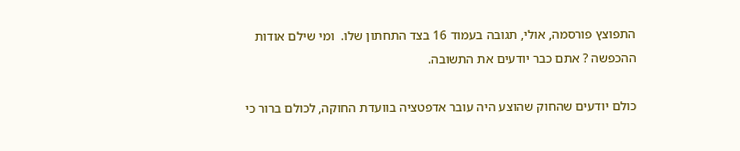התפוצץ פורסמה, אולי, תגובה בעמוד 16 בצד התחתון שלו.  ומי שילם אודות ההכפשה ? אתם כבר יודעים את התשובה.

כולם יודעים שהחוק שהוצע היה עובר אדפטציה בוועדת החוקה, לכולם ברור כי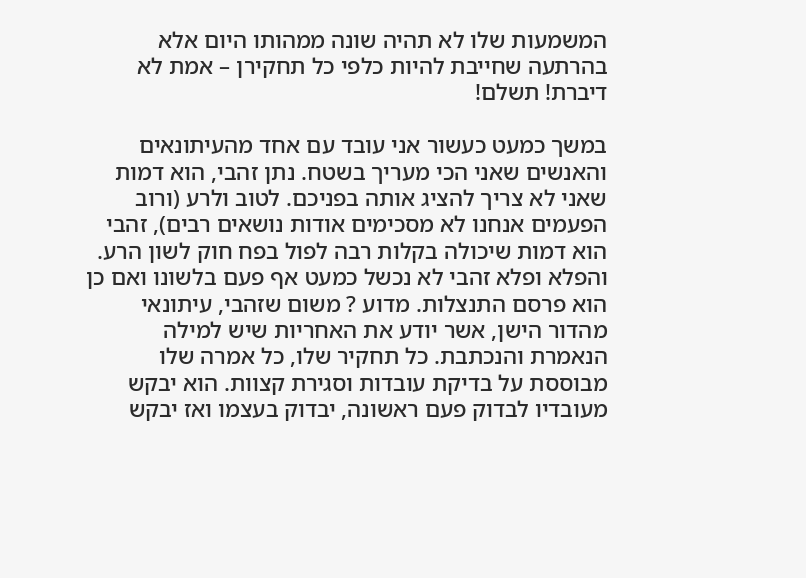המשמעות שלו לא תהיה שונה ממהותו היום אלא בהרתעה שחייבת להיות כלפי כל תחקירן – אמת לא דיברת! תשלם!

במשך כמעט כעשור אני עובד עם אחד מהעיתונאים והאנשים שאני הכי מעריך בשטח. נתן זהבי, הוא דמות שאני לא צריך להציג אותה בפניכם. לטוב ולרע (ורוב הפעמים אנחנו לא מסכימים אודות נושאים רבים), זהבי הוא דמות שיכולה בקלות רבה לפול בפח חוק לשון הרע. והפלא ופלא זהבי לא נכשל כמעט אף פעם בלשונו ואם כן הוא פרסם התנצלות. מדוע ? משום שזהבי, עיתונאי מהדור הישן, אשר יודע את האחריות שיש למילה הנאמרת והנכתבת. כל תחקיר שלו, כל אמרה שלו מבוססת על בדיקת עובדות וסגירת קצוות. הוא יבקש מעובדיו לבדוק פעם ראשונה, יבדוק בעצמו ואז יבקש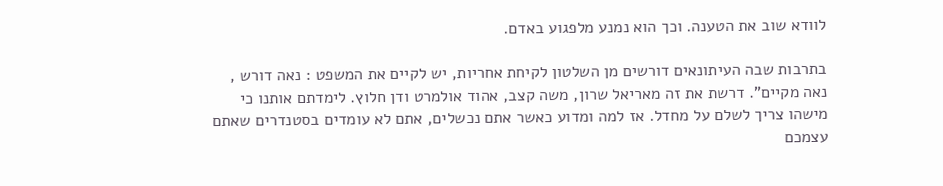לוודא שוב את הטענה. וכך הוא נמנע מלפגוע באדם.

בתרבות שבה העיתונאים דורשים מן השלטון לקיחת אחריות, יש לקיים את המשפט : נאה דורש , נאה מקיים". דרשת את זה מאריאל שרון, משה קצב, אהוד אולמרט ודן חלוץ. לימדתם אותנו כי מישהו צריך לשלם על מחדל. אז למה ומדוע כאשר אתם נכשלים, אתם לא עומדים בסטנדרים שאתם עצמכם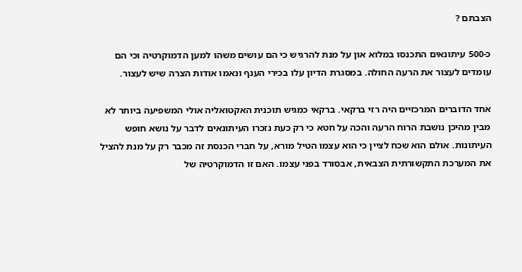הצבתם ?

כ-500 עיתונאים התכנסו במלוא און על מנת להרגיש כי הם עושים משהו למען הדמוקרטיה וכי הם עומדים לעצור את הרעה החולה. במסגרת הדיון עלו בכירי הענף ונאמו אודות הצרה שיש לעצור.

אחד הדוברים המרכזיים היה רזי ברקאי. ברקאי כמגיש תוכנית האקטואליה אולי המשפיעה ביותר לא מבין מהיכן נושבת הרוח הרעה והכה על חטא כי רק כעת נזכרו העיתונאים לדבר על נושא חופש העיתונות. אולם הוא שכח לציין כי הוא עצמו הטיל מורא, על חברי הכנסת זה מכבר רק על מנת להציל את המערכת התקשורתית הצבאית, אבסורד בפני עצמו. האם זו הדמוקרטיה של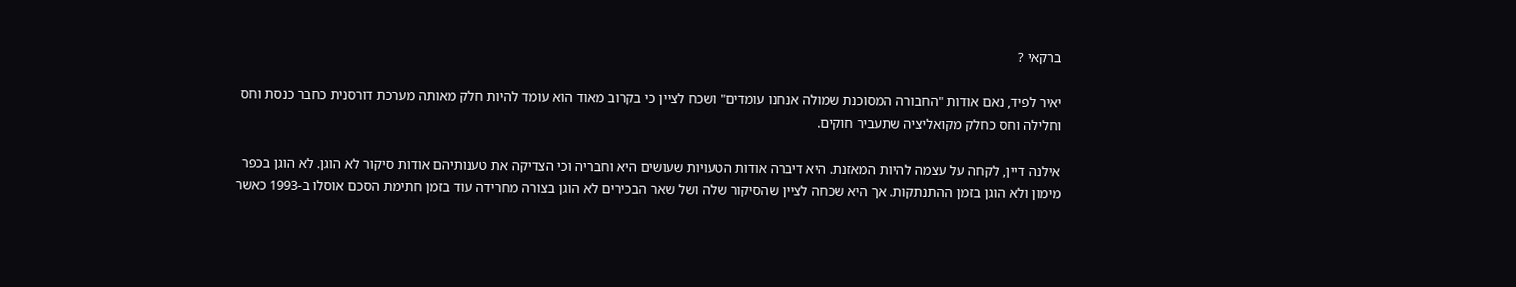ברקאי ?

יאיר לפיד, נאם אודות "החבורה המסוכנת שמולה אנחנו עומדים" ושכח לציין כי בקרוב מאוד הוא עומד להיות חלק מאותה מערכת דורסנית כחבר כנסת וחס וחלילה וחס כחלק מקואליציה שתעביר חוקים.

אילנה דיין, לקחה על עצמה להיות המאזנת. היא דיברה אודות הטעויות שעושים היא וחבריה וכי הצדיקה את טענותיהם אודות סיקור לא הוגן. לא הוגן בכפר מימון ולא הוגן בזמן ההתנתקות. אך היא שכחה לציין שהסיקור שלה ושל שאר הבכירים לא הוגן בצורה מחרידה עוד בזמן חתימת הסכם אוסלו ב-1993 כאשר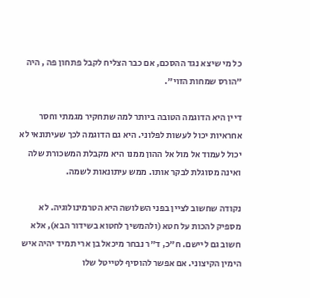כל מי שיצא נגד ההסכם, אם כבר הצליח לקבל פתחון פה , היה "הורס שמחות הזוי".

דיין היא הדוגמה הטובה ביותר למה שתחקיר מגמתי וחסר אחראיות יכול לעשות לפלוני. היא גם הדוגמה לכך שעיתונאי לא יכול לעמוד אל מול אל ההון ממנו היא מקבלת המשכורת שלה ואינה מסוגלת לבקר אותו. ממש עיתונאות לשמה.

נקודה שחשוב לציין בפני השלושה היא הטרמינולוגיה. לא מספיק להכות על חטא (ולהמשיך לחטוא בשידור הבא), אלא חשוב גם ליישם. ח"כ, ד"ר נבחר מיכאל בן ארי תמיד יהיה איש הימין הקיצוני. אם אפשר להוסיף לטייטל שלו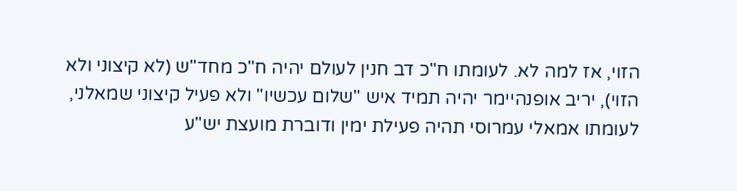הזוי, אז למה לא. לעומתו ח"כ דב חנין לעולם יהיה ח"כ מחד"ש (לא קיצוני ולא הזוי), יריב אופנהיימר יהיה תמיד איש "שלום עכשיו" ולא פעיל קיצוני שמאלני, לעומתו אמאלי עמרוסי תהיה פעילת ימין ודוברת מועצת יש"ע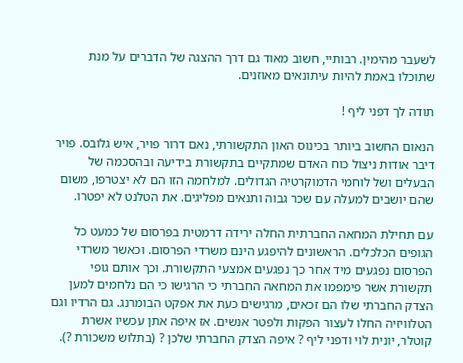לשעבר מהימין. רבותיי, חשוב מאוד גם דרך ההצגה של הדברים על מנת שתוכלו באמת להיות עיתונאים מאוזנים.

תודה לך דפני ליף !

הנאום החשוב ביותר בכינוס האון התקשורתי, נאם דרור פויר, איש גלובס. פויר דיבר אודות ניצול כוח האדם שמתקיים בתקשורת בידיעה ובהסכמה של הבעלים ושל לוחמי הדמוקרטיה הגדולים. למלחמה הזו הם לא יצטרפו, משום שהם יושבים למעלה עם שכר גבוה ותנאים מפליגים. את הטלנט לא יפטרו.

עם תחילת המחאה החברתית החלה ירידה דרמטית בפרסום של כמעט כל הגופים הכלכלים. הראשונים להיפגע הינם משרדי הפרסום. וכאשר משרדי הפרסום נפגעים מיד אחר כך נפגעים אמצעי התקשורת. וכך אותם גופי תקשורת אשר פימפמו את המחאה החברתי כי הרגישו כי הם נלחמים למען הצדק החברתי שלו הם זכאים, מרגישים כעת את אפקט הבומרנג. גם הרדיו וגם הטלוויזיה החלו לעצור הפקות ולפטר אנשים. אז איפה אתן עכשיו אשרת קוטלר, יונית לוי ודפני ליף ? איפה הצדק החברתי שלכן ? (בתלוש משכורת ?).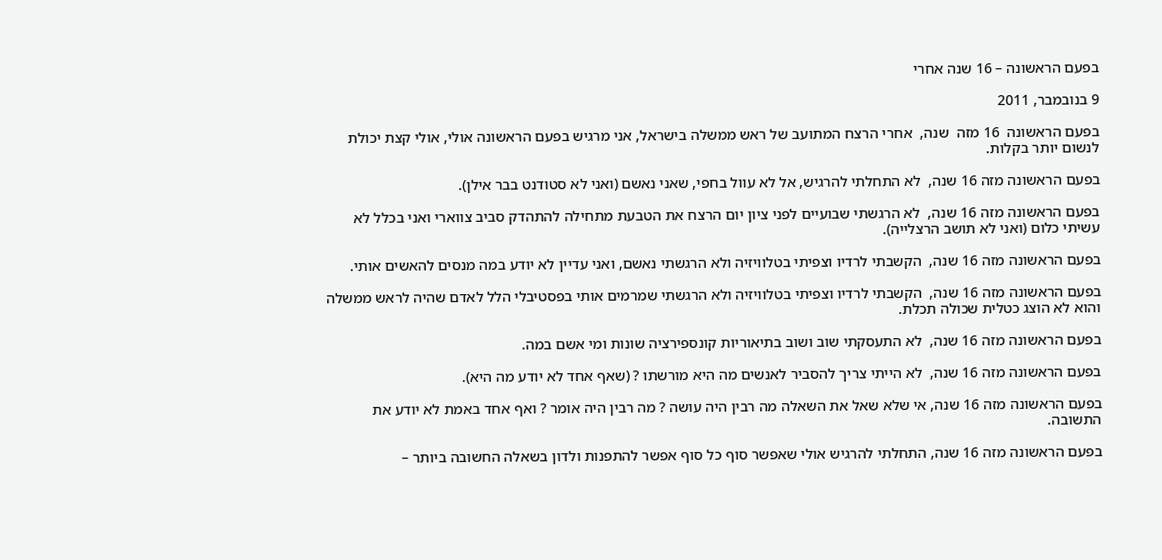בפעם הראשונה – 16 שנה אחרי

9 בנובמבר, 2011

בפעם הראשונה  16 מזה  שנה,  אחרי הרצח המתועב של ראש ממשלה בישראל, אני מרגיש בפעם הראשונה אולי, אולי קצת יכולת לנשום יותר בקלות.

בפעם הראשונה מזה 16 שנה,  לא התחלתי להרגיש, אל לא עוול בחפי, שאני נאשם (ואני לא סטודנט בבר אילן).

בפעם הראשונה מזה 16 שנה,  לא הרגשתי שבועיים לפני ציון יום הרצח את הטבעת מתחילה להתהדק סביב צווארי ואני בכלל לא עשיתי כלום (ואני לא תושב הרצלייה).

בפעם הראשונה מזה 16 שנה,  הקשבתי לרדיו וצפיתי בטלוויזיה ולא הרגשתי נאשם, ואני עדיין לא יודע במה מנסים להאשים אותי.

בפעם הראשונה מזה 16 שנה,  הקשבתי לרדיו וצפיתי בטלוויזיה ולא הרגשתי שמרמים אותי בפסטיבלי הלל לאדם שהיה לראש ממשלה והוא לא הוצג כטלית שכולה תכלת.

בפעם הראשונה מזה 16 שנה,  לא התעסקתי שוב ושוב בתיאוריות קונספירציה שונות ומי אשם במה.

בפעם הראשונה מזה 16 שנה,  לא הייתי צריך להסביר לאנשים מה היא מורשתו ? (שאף אחד לא יודע מה היא).

בפעם הראשונה מזה 16 שנה, אי שלא שאל את השאלה מה רבין היה עושה ? מה רבין היה אומר ? ואף אחד באמת לא יודע את התשובה.

בפעם הראשונה מזה 16 שנה, התחלתי להרגיש אולי שאפשר סוף כל סוף אפשר להתפנות ולדון בשאלה החשובה ביותר –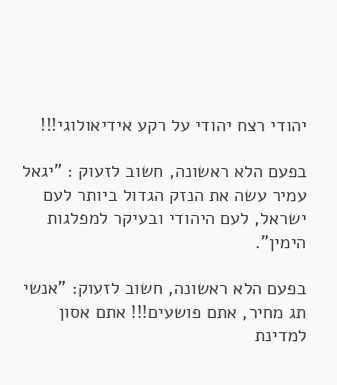יהודי רצח יהודי על רקע אידיאולוגי!!!

בפעם הלא ראשונה, חשוב לזעוק : "יגאל עמיר עשה את הנזק הגדול ביותר לעם ישראל, לעם היהודי ובעיקר למפלגות הימין".

בפעם הלא ראשונה, חשוב לזעוק: "אנשי תג מחיר, אתם פושעים!!! אתם אסון למדינת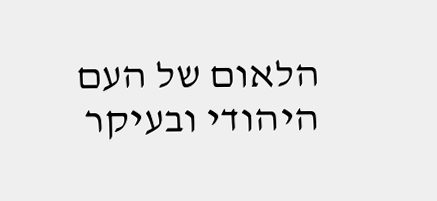הלאום של העם היהודי ובעיקר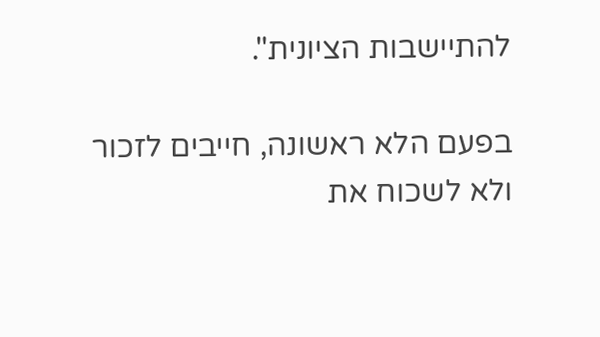להתיישבות הציונית".

בפעם הלא ראשונה, חייבים לזכור ולא לשכוח את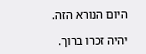היום הנורא הזה.

יהיה זכרו ברוך.